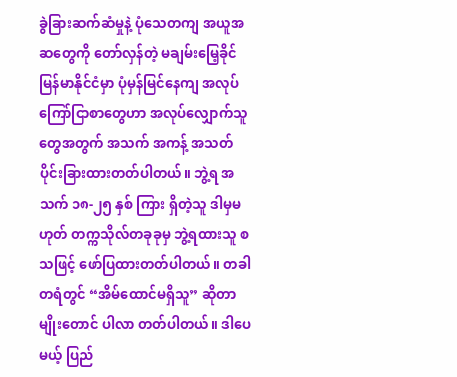ခွဲခြားဆက်ဆံမှုနဲ့ ပုံသေတကျ အယူအဆတွေကို တော်လှန်တဲ့ မချမ်းမြေ့ခိုင် မြန်မာနိုင်ငံမှာ ပုံမှန်မြင်နေကျ အလုပ်ကြော်ငြာစာတွေဟာ အလုပ်လျှောက်သူတွေအတွက် အသက် အကန့် အသတ် ပိုင်းခြားထားတတ်ပါတယ်။ ဘွဲ့ရ အသက် ၁၈-၂၅ နှစ် ကြား ရှိတဲ့သူ ဒါမှမဟုတ် တက္ကသိုလ်တခုခုမှ ဘွဲ့ရထားသူ စသဖြင့် ဖော်ပြထားတတ်ပါတယ်။ တခါတရံတွင် “အိမ်ထောင်မရှိသူ” ဆိုတာမျိုးတောင် ပါလာ တတ်ပါတယ်။ ဒါပေမယ့် ပြည်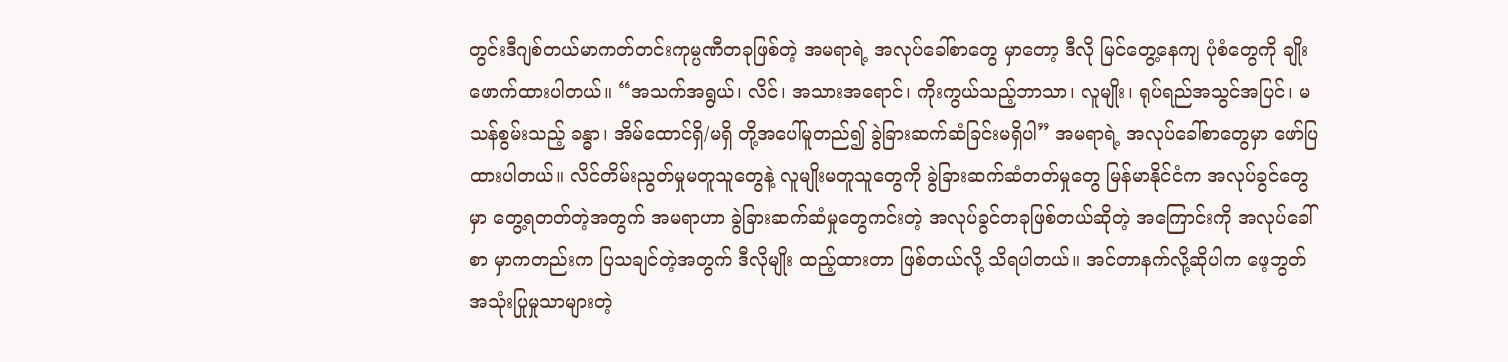တွင်းဒီဂျစ်တယ်မာကတ်တင်းကုမ္ပဏီတခုဖြစ်တဲ့ အမရာရဲ့ အလုပ်ခေါ်စာတွေ မှာတော့ ဒီလို မြင်တွေ့နေကျ ပုံစံတွေကို ချိုးဖောက်ထားပါတယ်။ “အသက်အရွယ်၊ လိင်၊ အသားအရောင်၊ ကိုးကွယ်သည့်ဘာသာ၊ လူမျိုး၊ ရုပ်ရည်အသွင်အပြင်၊ မသန်စွမ်းသည့် ခန္ဓာ၊ အိမ်ထောင်ရှိ/မရှိ တို့အပေါ်မူတည်၍ ခွဲခြားဆက်ဆံခြင်းမရှိပါ” အမရာရဲ့ အလုပ်ခေါ်စာတွေမှာ ဖော်ပြထားပါတယ်။ လိင်တိမ်းညွတ်မှုမတူသူတွေနဲ့ လူမျိုးမတူသူတွေကို ခွဲခြားဆက်ဆံတတ်မှုတွေ မြန်မာနိုင်ငံက အလုပ်ခွင်တွေမှာ တွေ့ရတတ်တဲ့အတွက် အမရာဟာ ခွဲခြားဆက်ဆံမှုတွေကင်းတဲ့ အလုပ်ခွင်တခုဖြစ်တယ်ဆိုတဲ့ အကြောင်းကို အလုပ်ခေါ်စာ မှာကတည်းက ပြသချင်တဲ့အတွက် ဒီလိုမျိုး ထည့်ထားတာ ဖြစ်တယ်လို့ သိရပါတယ်။ အင်တာနက်လို့ဆိုပါက ဖေ့ဘွတ်အသုံးပြုမှုသာများတဲ့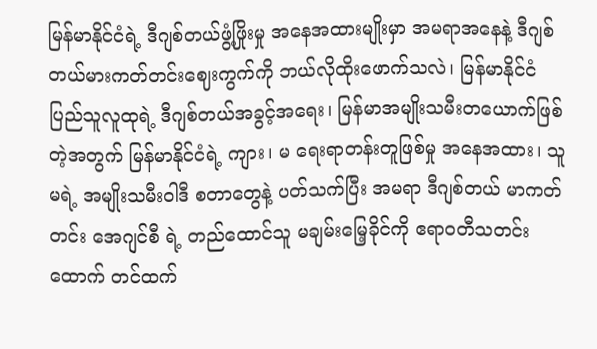မြန်မာနိုင်ငံရဲ့ ဒီဂျစ်တယ်ဖွံ့ဖြိုးမှု အနေအထားမျိုးမှာ အမရာအနေနဲ့ ဒီဂျစ်တယ်မားကတ်တင်းဈေးကွက်ကို ဘယ်လိုထိုးဖောက်သလဲ၊ မြန်မာနိုင်ငံ ပြည်သူလူထုရဲ့ ဒီဂျစ်တယ်အခွင့်အရေး၊ မြန်မာအမျိုးသမီးတယောက်ဖြစ်တဲ့အတွက် မြန်မာနိုင်ငံရဲ့ ကျား၊ မ ရေးရာတန်းတူဖြစ်မှု အနေအထား၊ သူမရဲ့ အမျိုးသမီးဝါဒီ စတာတွေနဲ့ ပတ်သက်ပြီး အမရာ ဒီဂျစ်တယ် မာကတ်တင်း အေဂျင်စီ ရဲ့ တည်ထောင်သူ မချမ်းမြေ့ခိုင်ကို ဧရာဝတီသတင်းထောက် တင်ထက်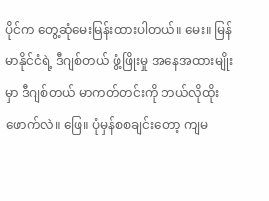ပိုင်က တွေ့ဆုံမေးမြန်းထားပါတယ်။ မေး။ မြန်မာနိုင်ငံရဲ့ ဒီဂျစ်တယ် ဖွံ့ဖြိုးမှု အနေအထားမျိုးမှာ ဒီဂျစ်တယ် မာကတ်တင်းကို ဘယ်လိုထိုးဖောက်လဲ။ ဖြေ။ ပုံမှန်စစချင်းတော့ ကျမ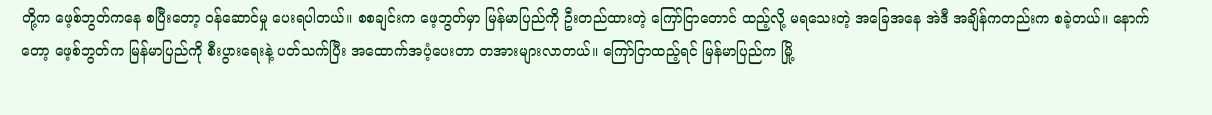တို့က ဖေ့စ်ဘွတ်ကနေ စပြီးတော့ ဝန်ဆောင်မှု ပေးရပါတယ်။ စစချင်းက ဖေ့ဘွတ်မှာ မြန်မာပြည်ကို ဦးတည်ထားတဲ့ ကြော်ငြာတောင် ထည့်လို့ မရသေးတဲ့ အခြေအနေ အဲဒီ အချိန်ကတည်းက စခဲ့တယ်။ နောက်တော့ ဖေ့စ်ဘွတ်က မြန်မာပြည်ကို စီးပွားရေးနဲ့ ပတ်သက်ပြီး အထောက်အပံ့ပေးတာ တအားများလာတယ်။ ကြော်ငြာထည့်ရင် မြန်မာပြည်က မြို့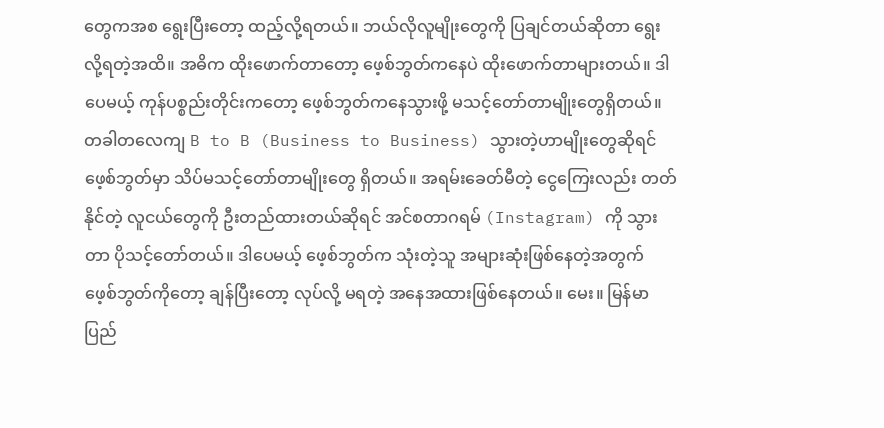တွေကအစ ရွေးပြီးတော့ ထည့်လို့ရတယ်။ ဘယ်လိုလူမျိုးတွေကို ပြချင်တယ်ဆိုတာ ရွေးလို့ရတဲ့အထိ။ အဓိက ထိုးဖောက်တာတော့ ဖေ့စ်ဘွတ်ကနေပဲ ထိုးဖောက်တာများတယ်။ ဒါပေမယ့် ကုန်ပစ္စည်းတိုင်းကတော့ ဖေ့စ်ဘွတ်ကနေသွားဖို့ မသင့်တော်တာမျိုးတွေရှိတယ်။ တခါတလေကျ B to B (Business to Business) သွားတဲ့ဟာမျိုးတွေဆိုရင် ဖေ့စ်ဘွတ်မှာ သိပ်မသင့်တော်တာမျိုးတွေ ရှိတယ်။ အရမ်းခေတ်မီတဲ့ ငွေကြေးလည်း တတ်နိုင်တဲ့ လူငယ်တွေကို ဦးတည်ထားတယ်ဆိုရင် အင်စတာဂရမ် (Instagram) ကို သွားတာ ပိုသင့်တော်တယ်။ ဒါပေမယ့် ဖေ့စ်ဘွတ်က သုံးတဲ့သူ အများဆုံးဖြစ်နေတဲ့အတွက် ဖေ့စ်ဘွတ်ကိုတော့ ချန်ပြီးတော့ လုပ်လို့ မရတဲ့ အနေအထားဖြစ်နေတယ်။ မေး။ မြန်မာပြည်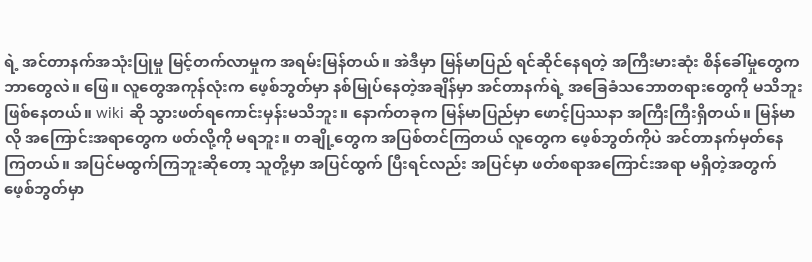ရဲ့ အင်တာနက်အသုံးပြုမှု မြင့်တက်လာမှုက အရမ်းမြန်တယ်။ အဲဒီမှာ မြန်မာပြည် ရင်ဆိုင်နေရတဲ့ အကြီးမားဆုံး စိန်ခေါ်မှုတွေက ဘာတွေလဲ။ ဖြေ။ လူတွေအကုန်လုံးက ဖေ့စ်ဘွတ်မှာ နစ်မြုပ်နေတဲ့အချိန်မှာ အင်တာနက်ရဲ့ အခြေခံသဘောတရားတွေကို မသိဘူးဖြစ်နေတယ်။ wiki ဆို သွားဖတ်ရကောင်းမှန်းမသိဘူး။ နောက်တခုက မြန်မာပြည်မှာ ဖောင့်ပြဿနာ အကြီးကြီးရှိတယ်။ မြန်မာလို အကြောင်းအရာတွေက ဖတ်လို့ကို မရဘူး။ တချို့တွေက အပြစ်တင်ကြတယ် လူတွေက ဖေ့စ်ဘွတ်ကိုပဲ အင်တာနက်မှတ်နေကြတယ်။ အပြင်မထွက်ကြဘူးဆိုတော့ သူတို့မှာ အပြင်ထွက် ပြီးရင်လည်း အပြင်မှာ ဖတ်စရာအကြောင်းအရာ မရှိတဲ့အတွက် ဖေ့စ်ဘွတ်မှာ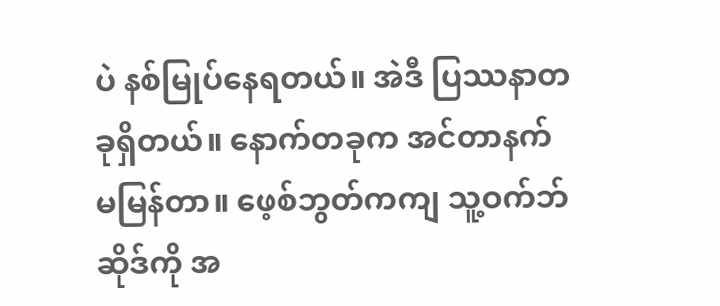ပဲ နစ်မြုပ်နေရတယ်။ အဲဒီ ပြဿနာတခုရှိတယ်။ နောက်တခုက အင်တာနက် မမြန်တာ။ ဖေ့စ်ဘွတ်ကကျ သူ့ဝက်ဘ်ဆိုဒ်ကို အ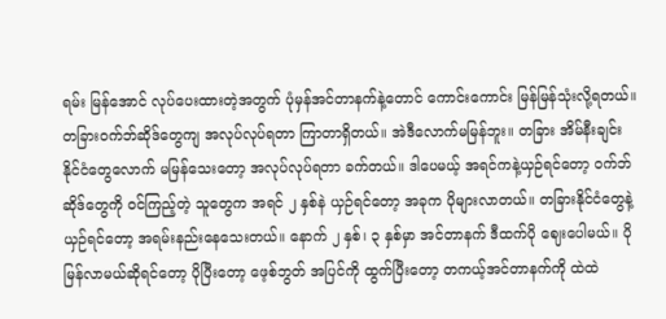ရမ်း မြန်အောင် လုပ်ပေးထားတဲ့အတွက် ပုံမှန်အင်တာနက်နဲ့တောင် ကောင်းကောင်း မြန်မြန်သုံးလို့ရတယ်။ တခြားဝက်ဘ်ဆိုဒ်တွေကျ အလုပ်လုပ်ရတာ ကြာတာရှိတယ်။ အဲဒီလောက်မမြန်ဘူး။ တခြား အိမ်နီးချင်း နိုင်ငံတွေလောက် မမြန်သေးတော့ အလုပ်လုပ်ရတာ ခက်တယ်။ ဒါပေမယ့် အရင်ကနဲ့ယှဉ်ရင်တော့ ဝက်ဘ်ဆိုဒ်တွေကို ဝင်ကြည့်တဲ့ သူတွေက အရင် ၂ နှစ်နဲ ယှဉ်ရင်တော့ အခုက ပိုများလာတယ်။ တခြားနိုင်ငံတွေနဲ့ ယှဉ်ရင်တော့ အရမ်းနည်းနေသေးတယ်။ နောက် ၂ နှစ်၊ ၃ နှစ်မှာ အင်တာနက် ဒီထက်ပို ဈေးပေါမယ်။ ပိုမြန်လာမယ်ဆိုရင်တော့ ပိုပြီးတော့ ဖေ့စ်ဘွတ် အပြင်ကို ထွက်ပြီးတော့ တကယ့်အင်တာနက်ကို ထဲထဲ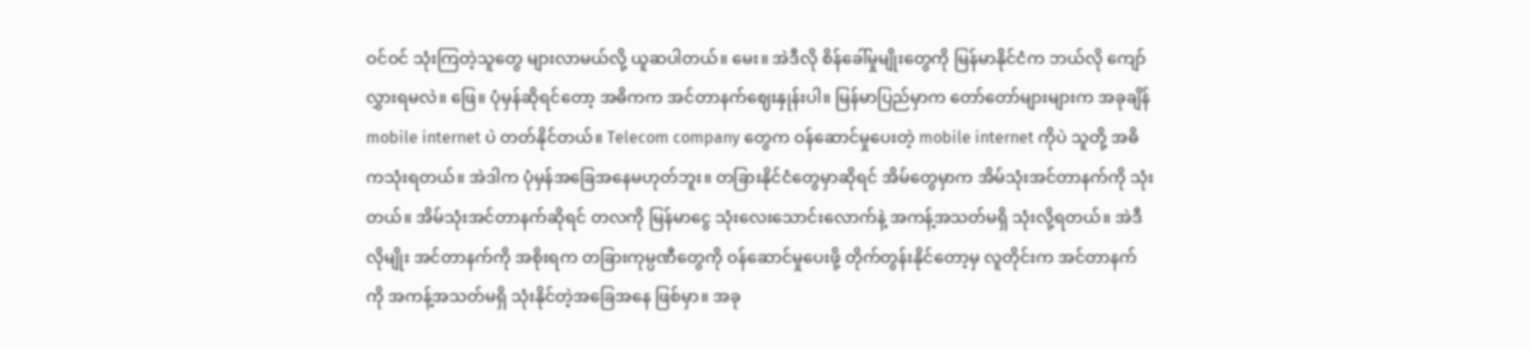ဝင်ဝင် သုံးကြတဲ့သူတွေ များလာမယ်လို့ ယူဆပါတယ်။ မေး။ အဲဒီလို စိန်ခေါ်မှုမျိုးတွေကို မြန်မာနိုင်ငံက ဘယ်လို ကျော်လွှားရမလဲ။ ဖြေ။ ပုံမှန်ဆိုရင်တော့ အဓိကက အင်တာနက်ဈေးနှုန်းပါ။ မြန်မာပြည်မှာက တော်တော်များများက အခုချိန် mobile internet ပဲ တတ်နိုင်တယ်။ Telecom company တွေက ဝန်ဆောင်မှုပေးတဲ့ mobile internet ကိုပဲ သူတို့ အဓိကသုံးရတယ်။ အဲဒါက ပုံမှန်အခြေအနေမဟုတ်ဘူး။ တခြားနိုင်ငံတွေမှာဆိုရင် အိမ်တွေမှာက အိမ်သုံးအင်တာနက်ကို သုံးတယ်။ အိမ်သုံးအင်တာနက်ဆိုရင် တလကို မြန်မာငွေ သုံးလေးသောင်းလောက်နဲ့ အကန့်အသတ်မရှိ သုံးလို့ရတယ်။ အဲဒီလိုမျိုး အင်တာနက်ကို အစိုးရက တခြားကုမ္ပဏီတွေကို ဝန်ဆောင်မှုပေးဖို့ တိုက်တွန်းနိုင်တော့မှ လူတိုင်းက အင်တာနက်ကို အကန့်အသတ်မရှိ သုံးနိုင်တဲ့အခြေအနေ ဖြစ်မှာ။ အခု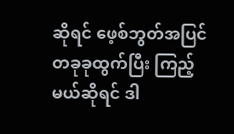ဆိုရင် ဖေ့စ်ဘွတ်အပြင် တခုခုထွက်ပြီး ကြည့်မယ်ဆိုရင် ဒါ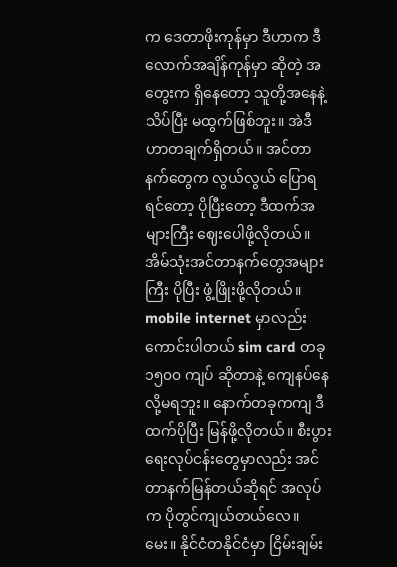က ဒေတာဖိုးကုန်မှာ ဒီဟာက ဒီလောက်အချိန်ကုန်မှာ ဆိုတဲ့ အတွေးက ရှိနေတော့ သူတို့အနေနဲ့ သိပ်ပြီး မထွက်ဖြစ်ဘူး။ အဲဒီဟာတချက်ရှိတယ်။ အင်တာနက်တွေက လွယ်လွယ် ပြောရရင်တော့ ပိုပြီးတော့ ဒီထက်အများကြီး ဈေးပေါဖို့လိုတယ်။ အိမ်သုံးအင်တာနက်တွေအများကြီး ပိုပြီး ဖွံ့ဖြိုးဖို့လိုတယ်။ mobile internet မှာလည်း ကောင်းပါတယ် sim card တခု ၁၅၀၀ ကျပ် ဆိုတာနဲ့ ကျေနပ်နေလို့မရဘူး။ နောက်တခုကကျ ဒီထက်ပိုပြီး မြန်ဖို့လိုတယ်။ စီးပွားရေးလုပ်ငန်းတွေမှာလည်း အင်တာနက်မြန်တယ်ဆိုရင် အလုပ်က ပိုတွင်ကျယ်တယ်လေ။ မေး။ နိုင်ငံတနိုင်ငံမှာ ငြိမ်းချမ်း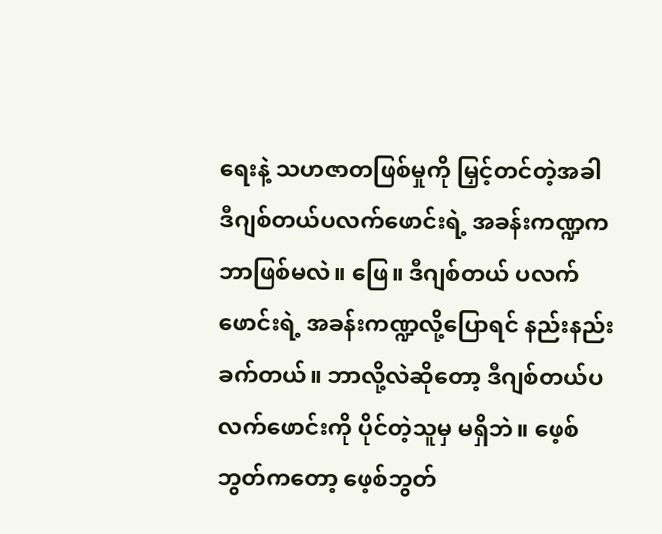ရေးနဲ့ သဟဇာတဖြစ်မှုကို မြှင့်တင်တဲ့အခါ ဒီဂျစ်တယ်ပလက်ဖောင်းရဲ့ အခန်းကဏ္ဍက ဘာဖြစ်မလဲ။ ဖြေ။ ဒီဂျစ်တယ် ပလက်ဖောင်းရဲ့ အခန်းကဏ္ဍလို့ပြောရင် နည်းနည်းခက်တယ်။ ဘာလို့လဲဆိုတော့ ဒီဂျစ်တယ်ပလက်ဖောင်းကို ပိုင်တဲ့သူမှ မရှိဘဲ။ ဖေ့စ်ဘွတ်ကတော့ ဖေ့စ်ဘွတ်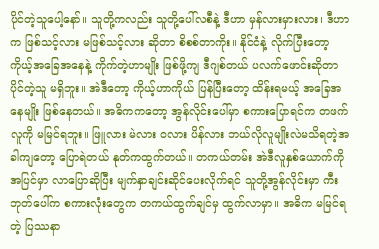ပိုင်တဲ့သူပေါ့နော်။ သူတို့ကလည်း သူတို့ပေါ်လစီနဲ့ ဒီဟာ မှန်လားမှားလား၊ ဒီဟာက ဖြစ်သင့်လား မဖြစ်သင့်လား ဆိုတာ စိစစ်တာကိုး။ နိုင်ငံနဲ့ လိုက်ပြီးတော့ ကိုယ့်အခြေအနေနဲ့ ကိုက်တဲ့ဟာမျိုး ဖြစ်ဖို့ကျ ဒီဂျစ်တယ် ပလက်ဖောင်းဆိုတာ ပိုင်တဲ့သူ မရှိဘူး။ အဲဒီတော့ ကိုယ့်ဟာကိုယ် ပြန်ပြီးတော့ ထိန်းရမယ့် အခြေအနေမျိုး ဖြစ်နေတယ်။ အဓိကကတော့ အွန်လိုင်းပေါ်မှာ စကားပြောရင်က တဖက်လူကို မမြင်ရဘူး။ ဖြူလား မဲလား ဝလား ပိန်လား ဘယ်လိုလူမျိုးလဲမသိရတဲ့အခါကျတော့ ပြောရဲတယ် နုတ်ကထွက်တယ်။ တကယ်တမ်း အဲဒီလူနှစ်ယောက်ကို အပြင်မှာ လာပြောဆိုပြီး မျက်နှာချင်းဆိုင်ပေးလိုက်ရင် သူတို့အွန်လိုင်းမှာ ကီးဘုတ်ပေါ်က စကားလုံးတွေက တကယ်ထွက်ချင်မှ ထွက်လာမှာ။ အဓိက မမြင်ရတဲ့ ပြဿနာ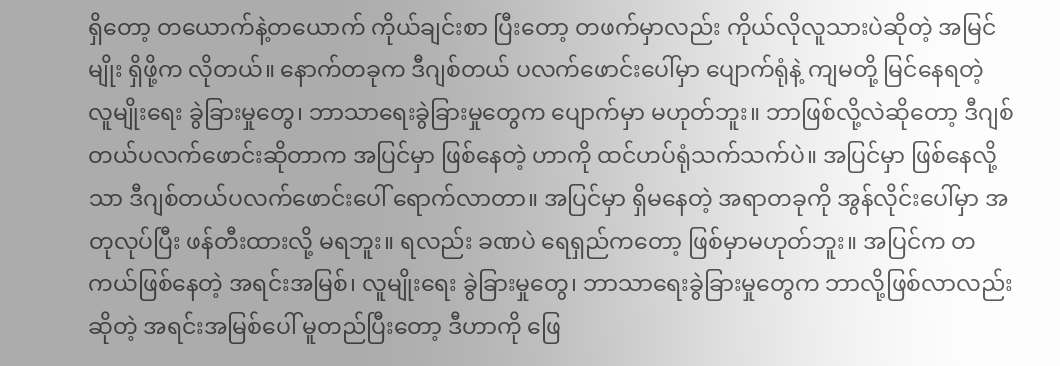ရှိတော့ တယောက်နဲ့တယောက် ကိုယ်ချင်းစာ ပြီးတော့ တဖက်မှာလည်း ကိုယ်လိုလူသားပဲဆိုတဲ့ အမြင်မျိုး ရှိဖို့က လိုတယ်။ နောက်တခုက ဒီဂျစ်တယ် ပလက်ဖောင်းပေါ်မှာ ပျောက်ရုံနဲ့ ကျမတို့ မြင်နေရတဲ့ လူမျိုးရေး ခွဲခြားမှုတွေ၊ ဘာသာရေးခွဲခြားမှုတွေက ပျောက်မှာ မဟုတ်ဘူး။ ဘာဖြစ်လို့လဲဆိုတော့ ဒီဂျစ်တယ်ပလက်ဖောင်းဆိုတာက အပြင်မှာ ဖြစ်နေတဲ့ ဟာကို ထင်ဟပ်ရုံသက်သက်ပဲ။ အပြင်မှာ ဖြစ်နေလို့သာ ဒီဂျစ်တယ်ပလက်ဖောင်းပေါ် ရောက်လာတာ။ အပြင်မှာ ရှိမနေတဲ့ အရာတခုကို အွန်လိုင်းပေါ်မှာ အတုလုပ်ပြီး ဖန်တီးထားလို့ မရဘူး။ ရလည်း ခဏပဲ ရေရှည်ကတော့ ဖြစ်မှာမဟုတ်ဘူး။ အပြင်က တကယ်ဖြစ်နေတဲ့ အရင်းအမြစ်၊ လူမျိုးရေး ခွဲခြားမှုတွေ၊ ဘာသာရေးခွဲခြားမှုတွေက ဘာလို့ဖြစ်လာလည်းဆိုတဲ့ အရင်းအမြစ်ပေါ် မူတည်ပြီးတော့ ဒီဟာကို ဖြေ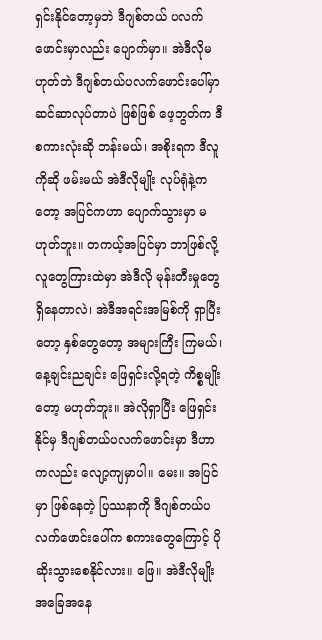ရှင်းနိုင်တော့မှဘဲ ဒီဂျစ်တယ် ပလက်ဖောင်းမှာလည်း ပျောက်မှာ။ အဲဒီလိုမဟုတ်ဘဲ ဒီဂျစ်တယ်ပလက်ဖောင်းပေါ်မှာ ဆင်ဆာလုပ်တာပဲ ဖြစ်ဖြစ် ဖေ့ဘွတ်က ဒီစကားလုံးဆို ဘန်းမယ်၊ အစိုးရက ဒီလူကိုဆို ဖမ်းမယ် အဲဒီလိုမျိုး လုပ်ရုံနဲ့ကတော့ အပြင်ကဟာ ပျောက်သွားမှာ မဟုတ်ဘူး။ တကယ့်အပြင်မှာ ဘာဖြစ်လို့ လူတွေကြားထဲမှာ အဲဒီလို မုန်းတီးမှုတွေရှိနေတာလဲ၊ အဲဒီအရင်းအမြစ်ကို ရှာပြီးတော့ နှစ်တွေတော့ အများကြီး ကြမယ်၊ နေ့ချင်းညချင်း ဖြေရှင်းလို့ရတဲ့ ကိစ္စမျိုးတော့ မဟုတ်ဘူး။ အဲလိုရှာပြီး ဖြေရှင်းနိုင်မှ ဒီဂျစ်တယ်ပလက်ဖောင်းမှာ ဒီဟာကလည်း လျော့ကျမှာပါ။ မေး။ အပြင်မှာ ဖြစ်နေတဲ့ ပြဿနာကို ဒီဂျစ်တယ်ပလက်ဖောင်းပေါ်က စကားတွေကြောင့် ပိုဆိုးသွားစေနိုင်လား။ ဖြေ။ အဲဒီလိုမျိုးအခြေအနေ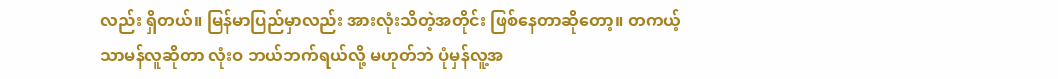လည်း ရှိတယ်။ မြန်မာပြည်မှာလည်း အားလုံးသိတဲ့အတိုင်း ဖြစ်နေတာဆိုတော့။ တကယ့်သာမန်လူဆိုတာ လုံးဝ ဘယ်ဘက်ရယ်လို့ မဟုတ်ဘဲ ပုံမှန်လူ့အ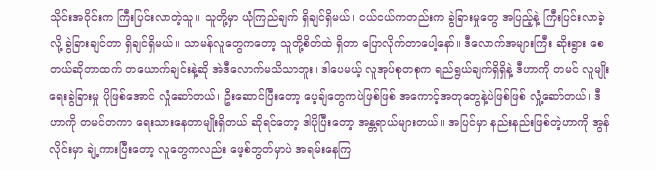သိုင်းအဝိုင်းက ကြီးပြင်းလာတဲ့သူ။ သူတို့မှာ ယုံကြည်ချက် ရှိချင်ရှိမယ်၊ ငယ်ငယ်ကတည်းက ခွဲခြားမှုတွေ အပြည့်နဲ့ ကြီးပြင်းလာခဲ့လို့ ခွဲခြားချင်တာ ရှိချင်ရှိမယ်။ သာမန်လူတွေကတော့ သူတို့စိတ်ထဲ ရှိတာ ပြောလိုက်တာပေါ့နော်။ ဒီလောက်အများကြီး ဆိုးရွား စေတယ်ဆိုတာထက် တယောက်ချင်းနဲ့ဆို အဲဒီလောက်မသိသာဘူး၊ ဒါပေမယ့် လူအုပ်စုတစုက ရည်ရွယ်ချက်ရှိရှိနဲ့ ဒီဟာကို တမင် လူမျိုးရေးခွဲခြားမှု ပိုဖြစ်အောင် လှုံဆော်တယ်၊ ဦးဆောင်ပြီးတော့ ပေ့ချ်တွေကပဲဖြစ်ဖြစ် အကောင့်အတုတွေနဲ့ပဲဖြစ်ဖြစ် လှုံ့ဆော်တယ်၊ ဒီဟာကို တမင်တကာ ရေးသားနေတာမျိုးရှိတယ် ဆိုရင်တော့ ဒါပိုပြီးတော့ အန္တရာယ်များတယ်။ အပြင်မှာ နည်းနည်းဖြစ်တဲ့ဟာကို အွန်လိုင်းမှာ ချဲ့ကားပြီးတော့ လူတွေကလည်း ဖေ့စ်ဘွတ်မှာပဲ အရမ်းနေကြ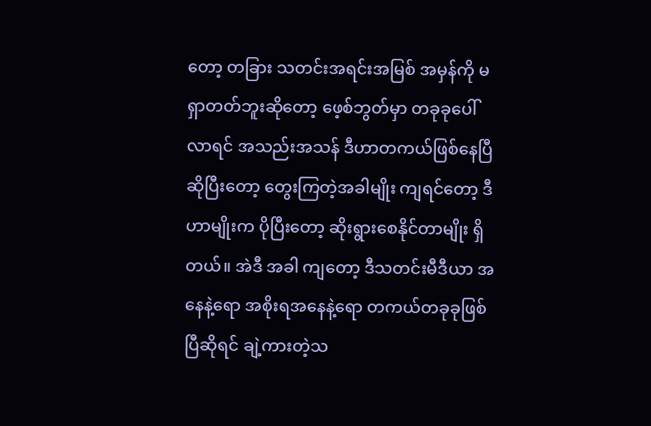တော့ တခြား သတင်းအရင်းအမြစ် အမှန်ကို မရှာတတ်ဘူးဆိုတော့ ဖေ့စ်ဘွတ်မှာ တခုခုပေါ်လာရင် အသည်းအသန် ဒီဟာတကယ်ဖြစ်နေပြီ ဆိုပြီးတော့ တွေးကြတဲ့အခါမျိုး ကျရင်တော့ ဒီဟာမျိုးက ပိုပြီးတော့ ဆိုးရွားစေနိုင်တာမျိုး ရှိတယ်။ အဲဒီ အခါ ကျတော့ ဒီသတင်းမီဒီယာ အနေနဲ့ရော အစိုးရအနေနဲ့ရော တကယ်တခုခုဖြစ်ပြီဆိုရင် ချဲ့ကားတဲ့သ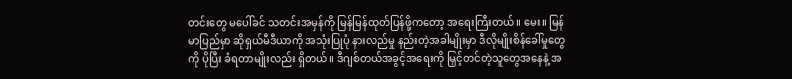တင်းတွေ မပေါ်ခင် သတင်းအမှန်ကို မြန်မြန်ထုတ်ပြန်ဖို့ကတော့ အရေးကြီးတယ်။ မေး။ မြန်မာပြည်မှာ ဆိုရှယ်မီဒီယာကို အသုံးပြုပုံ နားလည်မှု နည်းတဲ့အခါမျိုးမှာ ဒီလိုမျိုးစိန်ခေါ်မှုတွေကို ပိုပြီး ခံရတာမျိုးလည်း ရှိတယ်။ ဒီဂျစ်တယ်အခွင့်အရေးကို မြှင့်တင်တဲ့သူတွေအနေနဲ့ အ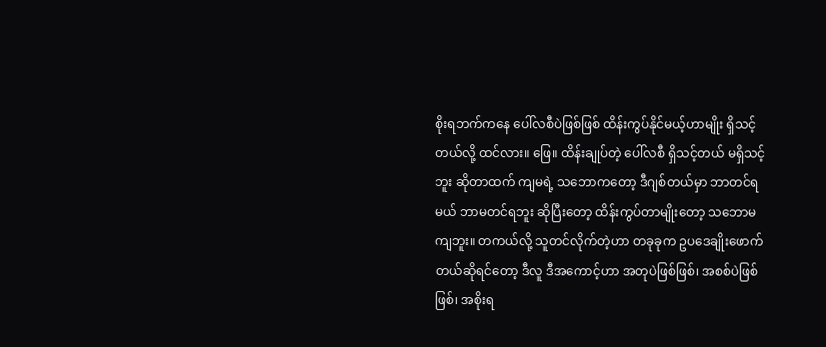စိုးရဘက်ကနေ ပေါ်လစီပဲဖြစ်ဖြစ် ထိန်းကွပ်နိုင်မယ့်ဟာမျိုး ရှိသင့်တယ်လို့ ထင်လား။ ဖြေ။ ထိန်းချုပ်တဲ့ ပေါ်လစီ ရှိသင့်တယ် မရှိသင့်ဘူး ဆိုတာထက် ကျမရဲ့ သဘောကတော့ ဒီဂျစ်တယ်မှာ ဘာတင်ရမယ် ဘာမတင်ရဘူး ဆိုပြီးတော့ ထိန်းကွပ်တာမျိုးတော့ သဘောမကျဘူး။ တကယ်လို့ သူတင်လိုက်တဲ့ဟာ တခုခုက ဥပဒေချိုးဖောက်တယ်ဆိုရင်တော့ ဒီလူ ဒီအကောင့်ဟာ အတုပဲဖြစ်ဖြစ်၊ အစစ်ပဲဖြစ်ဖြစ်၊ အစိုးရ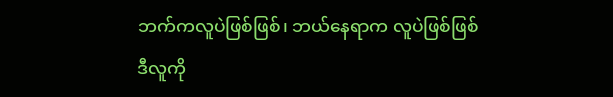ဘက်ကလူပဲဖြစ်ဖြစ်၊ ဘယ်နေရာက လူပဲဖြစ်ဖြစ် ဒီလူကို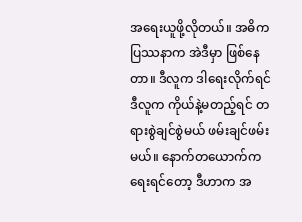အရေးယူဖို့လိုတယ်။ အဓိက ပြဿနာက အဲဒီမှာ ဖြစ်နေတာ။ ဒီလူက ဒါရေးလိုက်ရင် ဒီလူက ကိုယ်နဲ့မတည့်ရင် တရားစွဲချင်စွဲမယ် ဖမ်းချင်ဖမ်းမယ်။ နောက်တယောက်က ရေးရင်တော့ ဒီဟာက အ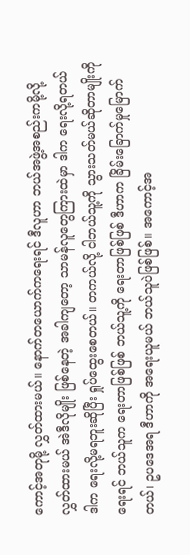ကောင့်အတုမို့ လွှတ်ထားမယ်။ နောက်တယောက်ကရေးရင် ဒီလူဟာ ဘယ်အဖွဲ့အစည်းကမို့လို့ လွှတ်ထားမယ် အဲဒီလိုမျိုး ဖြစ်နေတဲ့ အခါကျတော့ သာမန်လူတွေကြားထဲမှာ ဒါက ရေးလို့ရတယ် ဒါက ရေးလို့မရဘူးဆိုပြီး ရှုပ်ထွေးစေတယ်။ တကယ်လို့ ငါဘယ်သူ့ကို သွားသတ်မယ်ဆိုတာမျိုးကို ရေးရင် ဘယ်သူက ရေးတာဖြစ်ဖြစ် ဘယ်သူ့ကို ရေးတာဖြစ်ဖြစ် ဒီဟာက ခြိမ်းခြောက်မှုမြောက်တယ်၊ ဥပဒေအရ ဒီဟာကို အရေးယူမယ် ဘယ်သူပဲဖြစ်ဖြစ်။ အကောင့်အ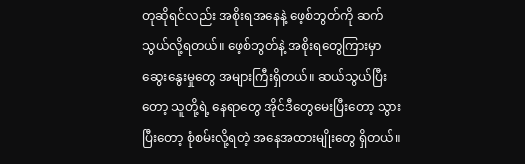တုဆိုရင်လည်း အစိုးရအနေနဲ့ ဖေ့စ်ဘွတ်ကို ဆက်သွယ်လို့ရတယ်။ ဖေ့စ်ဘွတ်နဲ့ အစိုးရတွေကြားမှာ ဆွေးနွေးမှုတွေ အများကြီးရှိတယ်။ ဆယ်သွယ်ပြီးတော့ သူတို့ရဲ့ နေရာတွေ အိုင်ဒီတွေမေးပြီးတော့ သွားပြီးတော့ စုံစမ်းလို့ရတဲ့ အနေအထားမျိုးတွေ ရှိတယ်။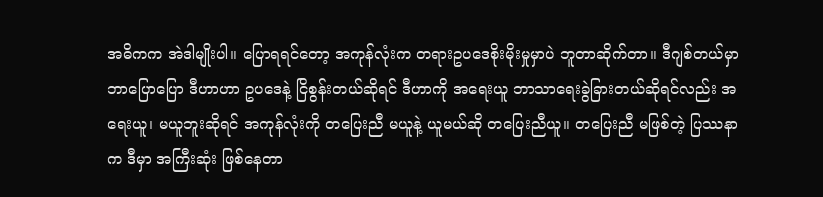အဓိကက အဲဒါမျိုးပါ။ ပြောရရင်တော့ အကုန်လုံးက တရားဥပဒေစိုးမိုးမှုမှာပဲ ဘူတာဆိုက်တာ။ ဒီဂျစ်တယ်မှာ ဘာပြောပြော ဒီဟာဟာ ဥပဒေနဲ့ ငြိစွန်းတယ်ဆိုရင် ဒီဟာကို အရေးယူ ဘာသာရေးခွဲခြားတယ်ဆိုရင်လည်း အရေးယူ၊ မယူဘူးဆိုရင် အကုန်လုံးကို တပြေးညီ မယူနဲ့ ယူမယ်ဆို တပြေးညီယူ။ တပြေးညီ မဖြစ်တဲ့ ပြဿနာက ဒီမှာ အကြီးဆုံး ဖြစ်နေတာ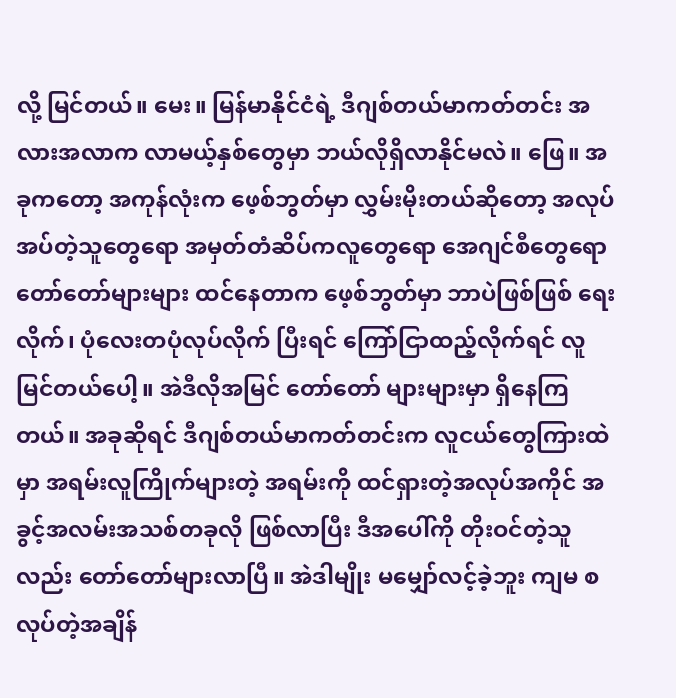လို့ မြင်တယ်။ မေး။ မြန်မာနိုင်ငံရဲ့ ဒီဂျစ်တယ်မာကတ်တင်း အလားအလာက လာမယ့်နှစ်တွေမှာ ဘယ်လိုရှိလာနိုင်မလဲ။ ဖြေ။ အခုကတော့ အကုန်လုံးက ဖေ့စ်ဘွတ်မှာ လွှမ်းမိုးတယ်ဆိုတော့ အလုပ်အပ်တဲ့သူတွေရော အမှတ်တံဆိပ်ကလူတွေရော အေဂျင်စီတွေရော တော်တော်များများ ထင်နေတာက ဖေ့စ်ဘွတ်မှာ ဘာပဲဖြစ်ဖြစ် ရေးလိုက်၊ ပုံလေးတပုံလုပ်လိုက် ပြီးရင် ကြော်ငြာထည့်လိုက်ရင် လူမြင်တယ်ပေါ့။ အဲဒီလိုအမြင် တော်တော် များများမှာ ရှိနေကြတယ်။ အခုဆိုရင် ဒီဂျစ်တယ်မာကတ်တင်းက လူငယ်တွေကြားထဲမှာ အရမ်းလူကြိုက်များတဲ့ အရမ်းကို ထင်ရှားတဲ့အလုပ်အကိုင် အခွင့်အလမ်းအသစ်တခုလို ဖြစ်လာပြီး ဒီအပေါ်ကို တိုးဝင်တဲ့သူလည်း တော်တော်များလာပြီ။ အဲဒါမျိုး မမျှော်လင့်ခဲ့ဘူး ကျမ စလုပ်တဲ့အချိန်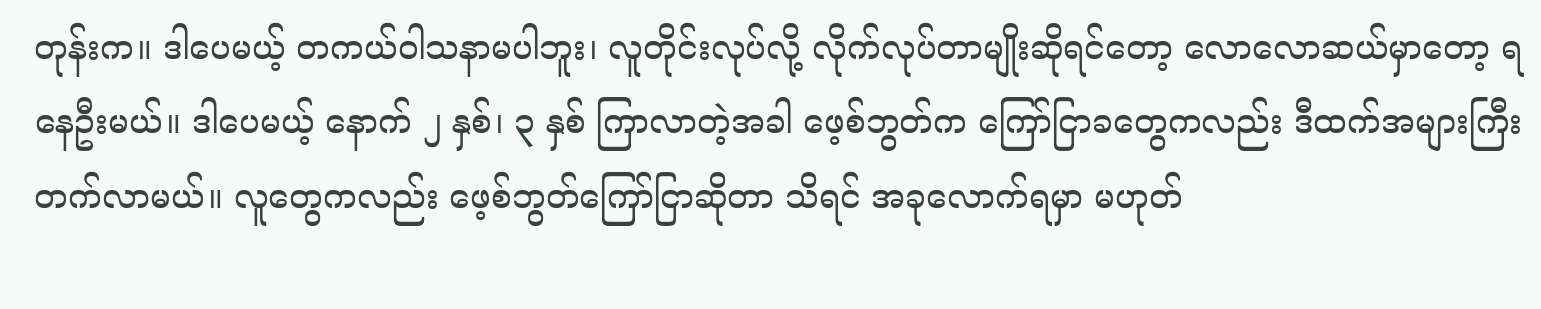တုန်းက။ ဒါပေမယ့် တကယ်ဝါသနာမပါဘူး၊ လူတိုင်းလုပ်လို့ လိုက်လုပ်တာမျိုးဆိုရင်တော့ လောလောဆယ်မှာတော့ ရနေဦးမယ်။ ဒါပေမယ့် နောက် ၂ နှစ်၊ ၃ နှစ် ကြာလာတဲ့အခါ ဖေ့စ်ဘွတ်က ကြော်ငြာခတွေကလည်း ဒီထက်အများကြီး တက်လာမယ်။ လူတွေကလည်း ဖေ့စ်ဘွတ်ကြော်ငြာဆိုတာ သိရင် အခုလောက်ရမှာ မဟုတ်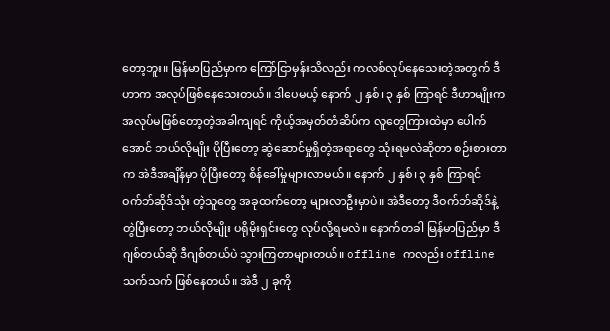တော့ဘူး။ မြန်မာပြည်မှာက ကြော်ငြာမှန်းသိလည်း ကလစ်လုပ်နေသေးတဲ့အတွက် ဒီဟာက အလုပ်ဖြစ်နေသေးတယ်။ ဒါပေမယ့် နောက် ၂ နှစ်၊ ၃ နှစ် ကြာရင် ဒီဟာမျိုးက အလုပ်မဖြစ်တော့တဲ့အခါကျရင် ကိုယ့်အမှတ်တံဆိပ်က လူတွေကြားထဲမှာ ပေါက်အောင် ဘယ်လိုမျိုး ပိုပြီးတော့ ဆွဲဆောင်မှုရှိတဲ့အရာတွေ သုံးရမလဲဆိုတာ စဉ်းစားတာက အဲဒီအချိန်မှာ ပိုပြီးတော့ စိန်ခေါ်မှုများလာမယ်။ နောက် ၂ နှစ်၊ ၃ နှစ် ကြာရင် ဝက်ဘ်ဆိုဒ်သုံး တဲ့သူတွေ အခုထက်တော့ များလာဦးမှာပဲ။ အဲဒီတော့ ဒီဝက်ဘ်ဆိုဒ်နဲ့ တွဲပြီးတော့ ဘယ်လိုမျိုး ပရိုမိုးရှင်းတွေ လုပ်လို့ရမလဲ။ နောက်တခါ မြန်မာပြည်မှာ ဒီဂျစ်တယ်ဆို ဒီဂျစ်တယ်ပဲ သွားကြတာများတယ်။ offline ကလည်း offline သက်သက် ဖြစ်နေတယ်။ အဲဒီ ၂ ခုကို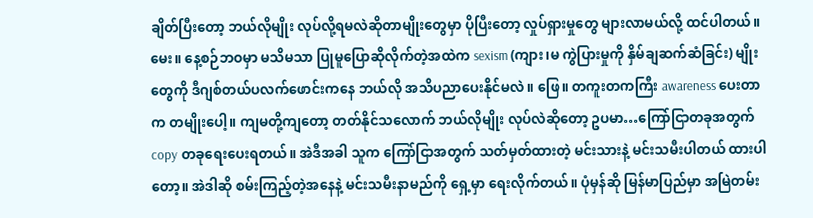ချိတ်ပြီးတော့ ဘယ်လိုမျိုး လုပ်လို့ရမလဲဆိုတာမျိုးတွေမှာ ပိုပြီးတော့ လှုပ်ရှားမှုတွေ များလာမယ်လို့ ထင်ပါတယ်။ မေး။ နေ့စဉ်ဘဝမှာ မသိမသာ ပြုမူပြောဆိုလိုက်တဲ့အထဲက sexism (ကျား၊မ ကွဲပြားမှုကို နှိမ်ချဆက်ဆံခြင်း) မျိုးတွေကို ဒီဂျစ်တယ်ပလက်ဖောင်းကနေ ဘယ်လို အသိပညာပေးနိုင်မလဲ။ ဖြေ။ တကူးတကကြီး awareness ပေးတာက တမျိုးပေါ့။ ကျမတို့ကျတော့ တတ်နိုင်သလောက် ဘယ်လိုမျိုး လုပ်လဲဆိုတော့ ဥပမာ…ကြော်ငြာတခုအတွက် copy တခုရေးပေးရတယ်။ အဲဒီအခါ သူက ကြော်ငြာအတွက် သတ်မှတ်ထားတဲ့ မင်းသားနဲ့ မင်းသမီးပါတယ် ထားပါတော့။ အဲဒါဆို စမ်းကြည့်တဲ့အနေနဲ့ မင်းသမီးနာမည်ကို ရှေ့မှာ ရေးလိုက်တယ်။ ပုံမှန်ဆို မြန်မာပြည်မှာ အမြဲတမ်း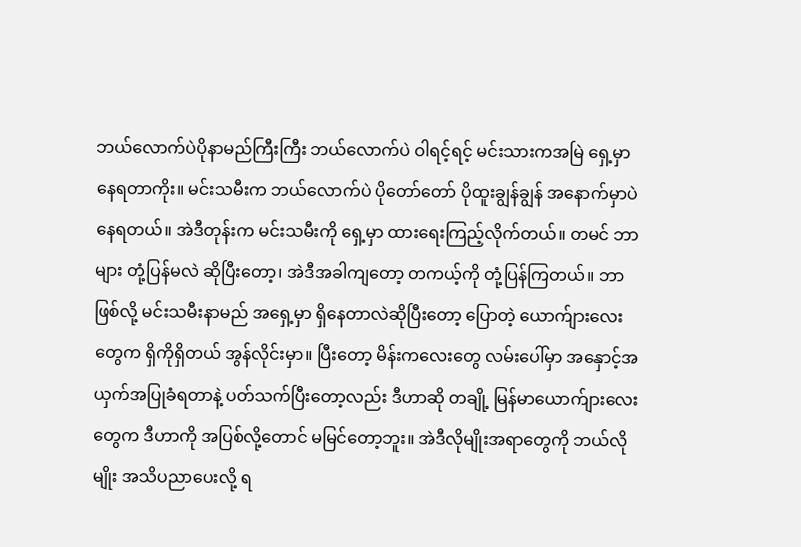ဘယ်လောက်ပဲပိုနာမည်ကြီးကြီး ဘယ်လောက်ပဲ ဝါရင့်ရင့် မင်းသားကအမြဲ ရှေ့မှာ နေရတာကိုး။ မင်းသမီးက ဘယ်လောက်ပဲ ပိုတော်တော် ပိုထူးချွန်ချွန် အနောက်မှာပဲ နေရတယ်။ အဲဒီတုန်းက မင်းသမီးကို ရှေ့မှာ ထားရေးကြည့်လိုက်တယ်။ တမင် ဘာများ တုံ့ပြန်မလဲ ဆိုပြီးတော့၊ အဲဒီအခါကျတော့ တကယ့်ကို တုံ့ပြန်ကြတယ်။ ဘာဖြစ်လို့ မင်းသမီးနာမည် အရှေ့မှာ ရှိနေတာလဲဆိုပြီးတော့ ပြောတဲ့ ယောက်ျားလေးတွေက ရှိကိုရှိတယ် အွန်လိုင်းမှာ။ ပြီးတော့ မိန်းကလေးတွေ လမ်းပေါ်မှာ အနှောင့်အယှက်အပြုခံရတာနဲ့ ပတ်သက်ပြီးတော့လည်း ဒီဟာဆို တချို့ မြန်မာယောက်ျားလေးတွေက ဒီဟာကို အပြစ်လို့တောင် မမြင်တော့ဘူး။ အဲဒီလိုမျိုးအရာတွေကို ဘယ်လိုမျိုး အသိပညာပေးလို့ ရ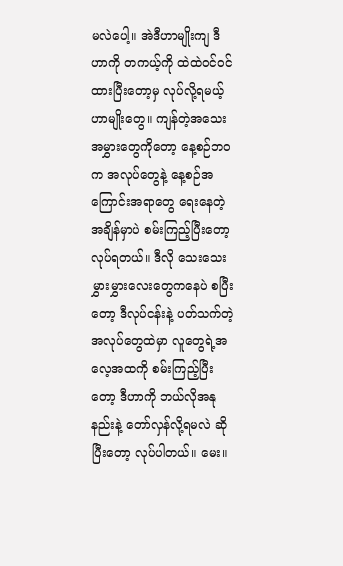မလဲပေါ့။ အဲဒီဟာမျိုးကျ ဒီဟာကို တကယ့်ကို ထဲထဲဝင်ဝင်ထားပြီးတော့မှ လုပ်လို့ရမယ့် ဟာမျိုးတွေ။ ကျန်တဲ့အသေးအမွှားတွေကိုတော့ နေ့စဉ်ဘဝက အလုပ်တွေနဲ့ နေ့စဉ်အကြောင်းအရာတွေ ရေးနေတဲ့အချိန်မှာပဲ စမ်းကြည့်ပြီးတော့ လုပ်ရတယ်။ ဒီလို သေးသေးမွှားမွှားလေးတွေကနေပဲ စပြီးတော့ ဒီလုပ်ငန်းနဲ့ ပတ်သက်တဲ့အလုပ်တွေထဲမှာ လူတွေရဲ့အလေ့အထကို စမ်းကြည့်ပြီးတော့ ဒီဟာကို ဘယ်လိုအနုနည်းနဲ့ တော်လှန်လို့ရမလဲ ဆိုပြီးတော့ လုပ်ပါတယ်။ မေး။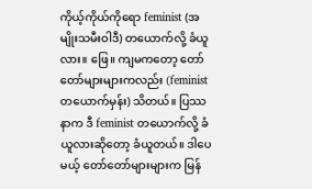ကိုယ့်ကိုယ်ကိုရော feminist (အမျိုးသမီးဝါဒီ) တယောက်လို့ ခံယူလား။ ဖြေ။ ကျမကတော့ တော်တော်များများကလည်း (feminist တယောက်မှန်း) သိတယ်။ ပြဿနာက ဒီ feminist တယောက်လို့ ခံယူလားဆိုတော့ ခံယူတယ်။ ဒါပေမယ့် တော်တော်များများက မြန်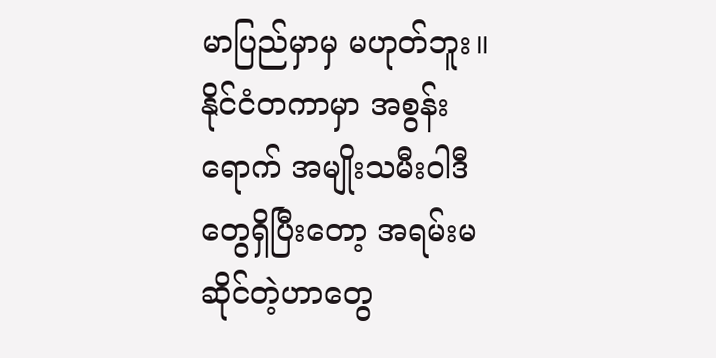မာပြည်မှာမှ မဟုတ်ဘူး။ နိုင်ငံတကာမှာ အစွန်းရောက် အမျိုးသမီးဝါဒီတွေရှိပြီးတော့ အရမ်းမဆိုင်တဲ့ဟာတွေ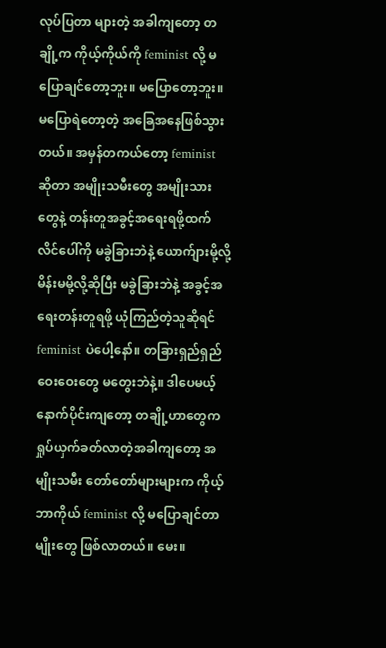လုပ်ပြတာ များတဲ့ အခါကျတော့ တချို့က ကိုယ့်ကိုယ်ကို feminist လို့ မပြောချင်တော့ဘူး။ မပြောတော့ဘူး။ မပြောရဲတော့တဲ့ အခြေအနေဖြစ်သွားတယ်။ အမှန်တကယ်တော့ feminist ဆိုတာ အမျိုးသမီးတွေ အမျိုးသားတွေနဲ့ တန်းတူအခွင့်အရေးရဖို့ထက် လိင်ပေါ်ကို မခွဲခြားဘဲနဲ့ ယောက်ျားမို့လို့ မိန်းမမို့လို့ဆိုပြီး မခွဲခြားဘဲနဲ့ အခွင့်အရေးတန်းတူရဖို့ ယုံကြည်တဲ့သူဆိုရင် feminist ပဲပေါ့နော်။ တခြားရှည်ရှည်ဝေးဝေးတွေ မတွေးဘဲနဲ့။ ဒါပေမယ့် နောက်ပိုင်းကျတော့ တချို့ဟာတွေက ရှုပ်ယှက်ခတ်လာတဲ့အခါကျတော့ အမျိုးသမီး တော်တော်များများက ကိုယ့်ဘာကိုယ် feminist လို့ မပြောချင်တာမျိုးတွေ ဖြစ်လာတယ်။ မေး။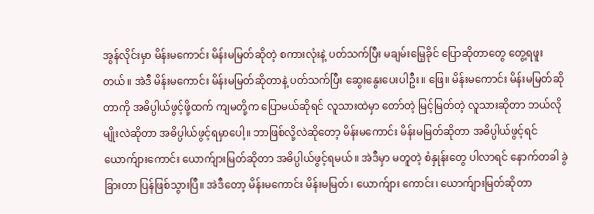အွန်လိုင်းမှာ မိန်းမကောင်း မိန်းမမြတ်ဆိုတဲ့ စကားလုံးနဲ့ ပတ်သက်ပြီး မချမ်းမြေ့ခိုင် ပြောဆိုတာတွေ တွေ့ရဖူးတယ်။ အဲဒီ မိန်းမကောင်း မိန်းမမြတ်ဆိုတာနဲ့ ပတ်သက်ပြီး ဆွေးနွေးပေးပါဦး။ ဖြေ။ မိန်းမကောင်း မိန်းမမြတ်ဆိုတာကို အဓိပ္ပါယ်ဖွင့်ဖို့ထက် ကျမတို့က ပြောမယ်ဆိုရင် လူသားထဲမှာ တော်တဲ့ မြင့်မြတ်တဲ့ လူသားဆိုတာ ဘယ်လိုမျိုးလဲဆိုတာ အဓိပ္ပါယ်ဖွင့်ရမှာပေါ့။ ဘာဖြစ်လို့လဲဆိုတော့ မိန်းမကောင်း မိန်းမမြတ်ဆိုတာ အဓိပ္ပါယ်ဖွင့်ရင် ယောက်ျားကောင်း ယောက်ျားမြတ်ဆိုတာ အဓိပ္ပါယ်ဖွင့်ရမယ်။ အဲဒီမှာ မတူတဲ့ စံနှုန်းတွေ ပါလာရင် နောက်တခါ ခွဲခြားတာ ပြန်ဖြစ်သွားပြီ။ အဲဒီတော့ မိန်းမကောင်း မိန်းမမြတ်၊ ယောက်ျား ကောင်း၊ ယောက်ျားမြတ်ဆိုတာ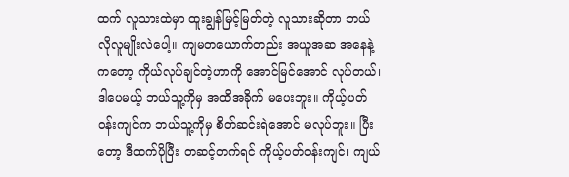ထက် လူသားထဲမှာ ထူးချွန်မြင့်မြတ်တဲ့ လူသားဆိုတာ ဘယ်လိုလူမျိုးလဲပေါ့။ ကျမတယောက်တည်း အယူအဆ အနေနဲ့ကတော့ ကိုယ်လုပ်ချင်တဲ့ဟာကို အောင်မြင်အောင် လုပ်တယ်၊ ဒါပေမယ့် ဘယ်သူ့ကိုမှ အထိအခိုက် မပေးဘူး။ ကိုယ့်ပတ်ဝန်းကျင်က ဘယ်သူ့ကိုမှ စိတ်ဆင်းရဲအောင် မလုပ်ဘူး။ ပြီးတော့ ဒီထက်ပိုပြီး တဆင့်တက်ရင် ကိုယ့်ပတ်ဝန်းကျင်၊ ကျယ်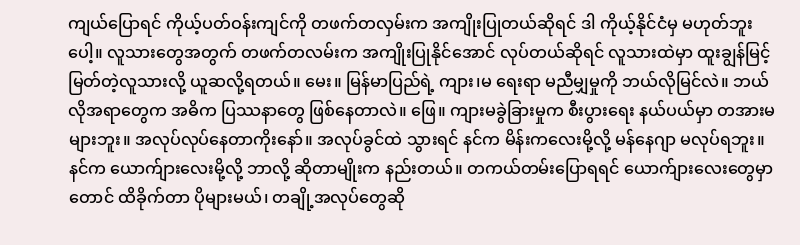ကျယ်ပြောရင် ကိုယ့်ပတ်ဝန်းကျင်ကို တဖက်တလှမ်းက အကျိုးပြုတယ်ဆိုရင် ဒါ ကိုယ့်နိုင်ငံမှ မဟုတ်ဘူးပေါ့။ လူသားတွေအတွက် တဖက်တလမ်းက အကျိုးပြုနိုင်အောင် လုပ်တယ်ဆိုရင် လူသားထဲမှာ ထူးချွန်မြင့်မြတ်တဲ့လူသားလို့ ယူဆလို့ရတယ်။ မေး။ မြန်မာပြည်ရဲ့ ကျား၊မ ရေးရာ မညီမျှမှုကို ဘယ်လိုမြင်လဲ။ ဘယ်လိုအရာတွေက အဓိက ပြဿနာတွေ ဖြစ်နေတာလဲ။ ဖြေ။ ကျားမခွဲခြားမှုက စီးပွားရေး နယ်ပယ်မှာ တအားမများဘူး။ အလုပ်လုပ်နေတာကိုးနော်။ အလုပ်ခွင်ထဲ သွားရင် နင်က မိန်းကလေးမို့လို့ မန်နေဂျာ မလုပ်ရဘူး။ နင်က ယောက်ျားလေးမို့လို့ ဘာလို့ ဆိုတာမျိုးက နည်းတယ်။ တကယ်တမ်းပြောရရင် ယောက်ျားလေးတွေမှာတောင် ထိခိုက်တာ ပိုများမယ်၊ တချို့အလုပ်တွေဆို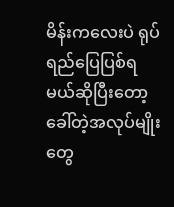မိန်းကလေးပဲ ရုပ်ရည်ပြေပြစ်ရမယ်ဆိုပြီးတော့ ခေါ်တဲ့အလုပ်မျိုးတွေ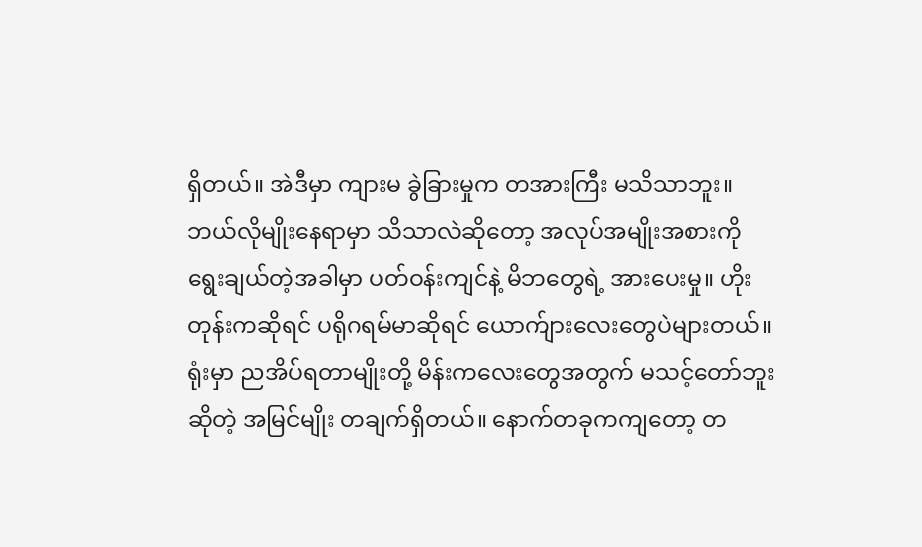ရှိတယ်။ အဲဒီမှာ ကျားမ ခွဲခြားမှုက တအားကြီး မသိသာဘူး။ ဘယ်လိုမျိုးနေရာမှာ သိသာလဲဆိုတော့ အလုပ်အမျိုးအစားကို ရွေးချယ်တဲ့အခါမှာ ပတ်ဝန်းကျင်နဲ့ မိဘတွေရဲ့ အားပေးမှု။ ဟိုးတုန်းကဆိုရင် ပရိုဂရမ်မာဆိုရင် ယောက်ျားလေးတွေပဲများတယ်။ ရုံးမှာ ညအိပ်ရတာမျိုးတို့ မိန်းကလေးတွေအတွက် မသင့်တော်ဘူးဆိုတဲ့ အမြင်မျိုး တချက်ရှိတယ်။ နောက်တခုကကျတော့ တ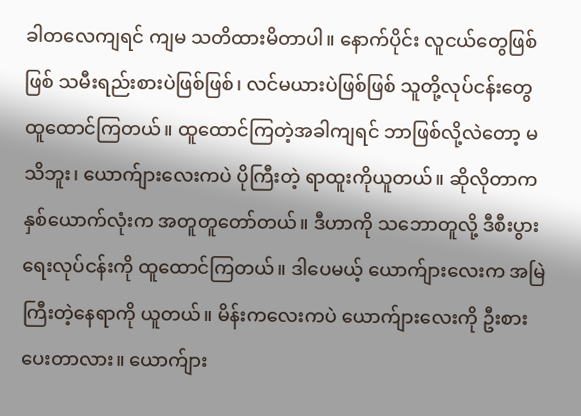ခါတလေကျရင် ကျမ သတိထားမိတာပါ။ နောက်ပိုင်း လူငယ်တွေဖြစ်ဖြစ် သမီးရည်းစားပဲဖြစ်ဖြစ်၊ လင်မယားပဲဖြစ်ဖြစ် သူတို့လုပ်ငန်းတွေ ထူထောင်ကြတယ်။ ထူထောင်ကြတဲ့အခါကျရင် ဘာဖြစ်လို့လဲတော့ မသိဘူး၊ ယောက်ျားလေးကပဲ ပိုကြီးတဲ့ ရာထူးကိုယူတယ်။ ဆိုလိုတာက နှစ်ယောက်လုံးက အတူတူတော်တယ်။ ဒီဟာကို သဘောတူလို့ ဒီစီးပွားရေးလုပ်ငန်းကို ထူထောင်ကြတယ်။ ဒါပေမယ့် ယောက်ျားလေးက အမြဲ ကြီးတဲ့နေရာကို ယူတယ်။ မိန်းကလေးကပဲ ယောက်ျားလေးကို ဦးစားပေးတာလား။ ယောက်ျား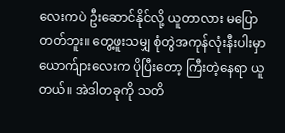လေးကပဲ ဦးဆောင်နိုင်လို့ ယူတာလား မပြောတတ်ဘူး။ တွေ့ဖူးသမျှ စုံတွဲအကုန်လုံးနီးပါးမှာ ယောက်ျားလေးက ပိုပြီးတော့ ကြီးတဲ့နေရာ ယူတယ်။ အဲဒါတခုကို သတိ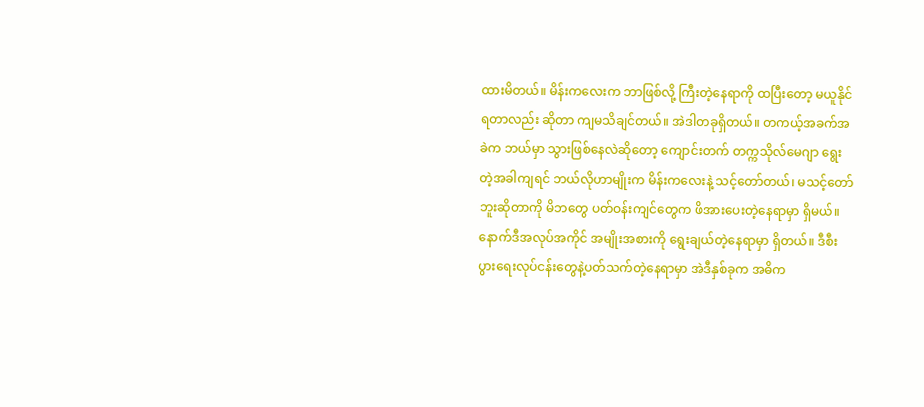ထားမိတယ်။ မိန်းကလေးက ဘာဖြစ်လို့ ကြီးတဲ့နေရာကို ထပြီးတော့ မယူနိုင်ရတာလည်း ဆိုတာ ကျမသိချင်တယ်။ အဲဒါတခုရှိတယ်။ တကယ့်အခက်အခဲက ဘယ်မှာ သွားဖြစ်နေလဲဆိုတော့ ကျောင်းတက် တက္ကသိုလ်မေဂျာ ရွေးတဲ့အခါကျရင် ဘယ်လိုဟာမျိုးက မိန်းကလေးနဲ့ သင့်တော်တယ်၊ မသင့်တော်ဘူးဆိုတာကို မိဘတွေ ပတ်ဝန်းကျင်တွေက ဖိအားပေးတဲ့နေရာမှာ ရှိမယ်။ နောက်ဒီအလုပ်အကိုင် အမျိုးအစားကို ရွေးချယ်တဲ့နေရာမှာ ရှိတယ်။ ဒီစီးပွားရေးလုပ်ငန်းတွေနဲ့ပတ်သက်တဲ့နေရာမှာ အဲဒီနှစ်ခုက အဓိက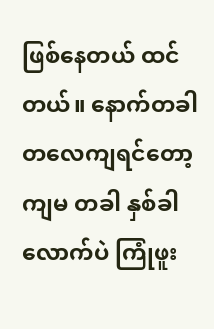ဖြစ်နေတယ် ထင်တယ်။ နောက်တခါတလေကျရင်တော့ ကျမ တခါ နှစ်ခါလောက်ပဲ ကြုံဖူး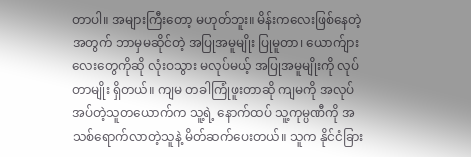တာပါ။ အများကြီးတော့ မဟုတ်ဘူး။ မိန်းကလေးဖြစ်နေတဲ့အတွက် ဘာမှမဆိုင်တဲ့ အပြုအမူမျိုး ပြုမူတာ၊ ယောက်ျားလေးတွေကိုဆို လုံးဝသွား မလုပ်မယ့် အပြုအမူမျိုးကို လုပ်တာမျိုး ရှိတယ်။ ကျမ တခါကြုံဖူးတာဆို ကျမကို အလုပ်အပ်တဲ့သူတယောက်က သူ့ရဲ့ နောက်ထပ် သူ့ကုမ္ပဏီကို အသစ်ရောက်လာတဲ့သူနဲ့ မိတ်ဆက်ပေးတယ်။ သူက နိုင်ငံခြား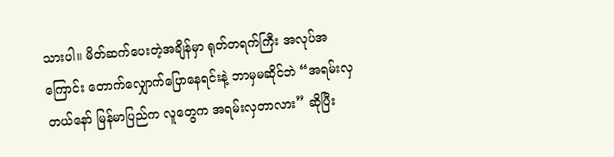သားပါ။ မိတ်ဆက်ပေးတဲ့အချိန်မှာ ရုတ်တရက်ကြီး အလုပ်အကြောင်း တောက်လျှောက်ပြောနေရင်းနဲ့ ဘာမှမဆိုင်ဘဲ “အရမ်းလှတယ်နော် မြန်မာပြည်က လူတွေက အရမ်းလှတာလား” ဆိုပြီး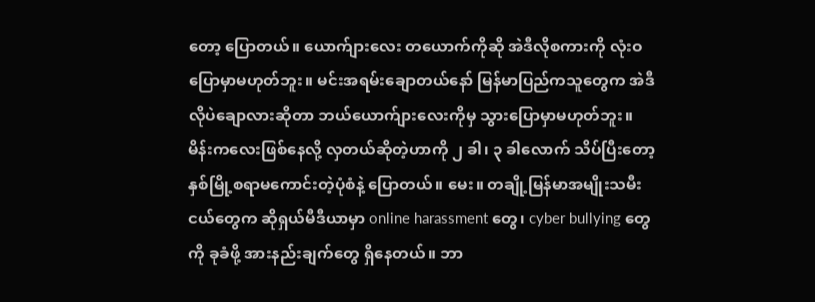တော့ ပြောတယ်။ ယောက်ျားလေး တယောက်ကိုဆို အဲဒီလိုစကားကို လုံးဝပြောမှာမဟုတ်ဘူး။ မင်းအရမ်းချောတယ်နော် မြန်မာပြည်ကသူတွေက အဲဒီလိုပဲချောလားဆိုတာ ဘယ်ယောက်ျားလေးကိုမှ သွားပြောမှာမဟုတ်ဘူး။ မိန်းကလေးဖြစ်နေလို့ လှတယ်ဆိုတဲ့ဟာကို ၂ ခါ၊ ၃ ခါလောက် သိပ်ပြီးတော့ နှစ်မြို့စရာမကောင်းတဲ့ပုံစံနဲ့ ပြောတယ်။ မေး။ တချို့မြန်မာအမျိုးသမီးငယ်တွေက ဆိုရှယ်မီဒီယာမှာ online harassment တွေ၊ cyber bullying တွေကို ခုခံဖို့ အားနည်းချက်တွေ ရှိနေတယ်။ ဘာ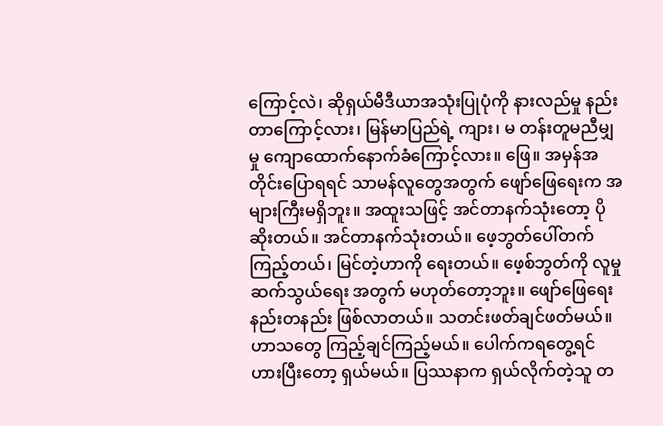ကြောင့်လဲ၊ ဆိုရှယ်မီဒီယာအသုံးပြုပုံကို နားလည်မှု နည်းတာကြောင့်လား၊ မြန်မာပြည်ရဲ့ ကျား၊ မ တန်းတူမညီမျှမှု ကျောထောက်နောက်ခံကြောင့်လား။ ဖြေ။ အမှန်အတိုင်းပြောရရင် သာမန်လူတွေအတွက် ဖျော်ဖြေရေးက အများကြီးမရှိဘူး။ အထူးသဖြင့် အင်တာနက်သုံးတော့ ပိုဆိုးတယ်။ အင်တာနက်သုံးတယ်။ ဖေ့ဘွတ်ပေါ်တက်ကြည့်တယ်၊ မြင်တဲ့ဟာကို ရေးတယ်။ ဖေ့စ်ဘွတ်ကို လူမှုဆက်သွယ်ရေး အတွက် မဟုတ်တော့ဘူး။ ဖျော်ဖြေရေး နည်းတနည်း ဖြစ်လာတယ်။ သတင်းဖတ်ချင်ဖတ်မယ်။ ဟာသတွေ ကြည့်ချင်ကြည့်မယ်။ ပေါက်ကရတွေ့ရင် ဟားပြီးတော့ ရှယ်မယ်။ ပြဿနာက ရှယ်လိုက်တဲ့သူ တ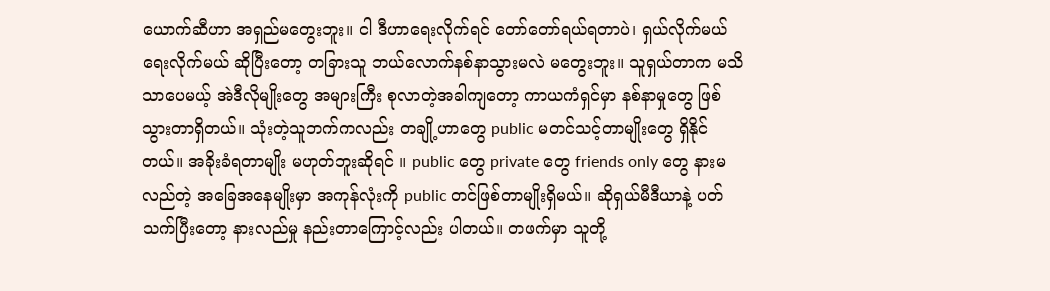ယောက်ဆီဟာ အရှည်မတွေးဘူး။ ငါ ဒီဟာရေးလိုက်ရင် တော်တော်ရယ်ရတာပဲ၊ ရှယ်လိုက်မယ် ရေးလိုက်မယ် ဆိုပြီးတော့ တခြားသူ ဘယ်လောက်နစ်နာသွားမလဲ မတွေးဘူး။ သူရှယ်တာက မသိသာပေမယ့် အဲဒီလိုမျိုးတွေ အများကြီး စုလာတဲ့အခါကျတော့ ကာယကံရှင်မှာ နစ်နာမှုတွေ ဖြစ်သွားတာရှိတယ်။ သုံးတဲ့သူဘက်ကလည်း တချို့ဟာတွေ public မတင်သင့်တာမျိုးတွေ ရှိနိုင်တယ်။ အခိုးခံရတာမျိုး မဟုတ်ဘူးဆိုရင် ။ public တွေ private တွေ friends only တွေ နားမလည်တဲ့ အခြေအနေမျိုးမှာ အကုန်လုံးကို public တင်ဖြစ်တာမျိုးရှိမယ်။ ဆိုရှယ်မီဒီယာနဲ့ ပတ်သက်ပြီးတော့ နားလည်မှု နည်းတာကြောင့်လည်း ပါတယ်။ တဖက်မှာ သူတို့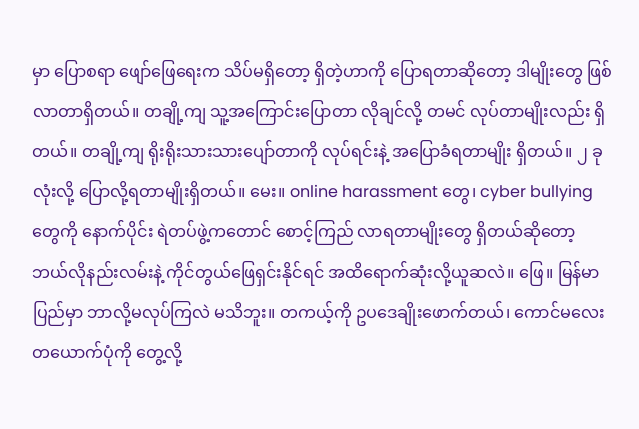မှာ ပြောစရာ ဖျော်ဖြေရေးက သိပ်မရှိတော့ ရှိတဲ့ဟာကို ပြောရတာဆိုတော့ ဒါမျိုးတွေ ဖြစ်လာတာရှိတယ်။ တချို့ကျ သူ့အကြောင်းပြောတာ လိုချင်လို့ တမင် လုပ်တာမျိုးလည်း ရှိတယ်။ တချို့ကျ ရိုးရိုးသားသားပျော်တာကို လုပ်ရင်းနဲ့ အပြောခံရတာမျိုး ရှိတယ်။ ၂ ခုလုံးလို့ ပြောလို့ရတာမျိုးရှိတယ်။ မေး။ online harassment တွေ၊ cyber bullying တွေကို နောက်ပိုင်း ရဲတပ်ဖွဲ့ကတောင် စောင့်ကြည် လာရတာမျိုးတွေ ရှိတယ်ဆိုတော့ ဘယ်လိုနည်းလမ်းနဲ့ ကိုင်တွယ်ဖြေရှင်းနိုင်ရင် အထိရောက်ဆုံးလို့ယူဆလဲ။ ဖြေ။ မြန်မာပြည်မှာ ဘာလို့မလုပ်ကြလဲ မသိဘူး။ တကယ့်ကို ဥပဒေချိုးဖောက်တယ်၊ ကောင်မလေး တယောက်ပုံကို တွေ့လို့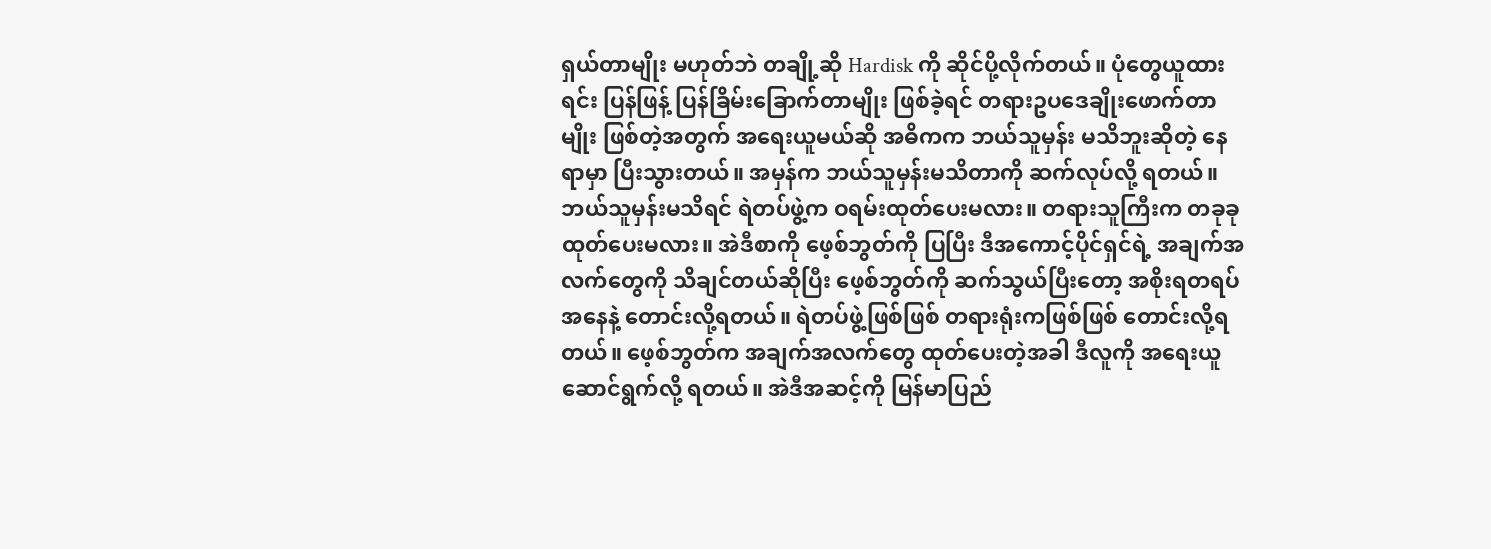ရှယ်တာမျိုး မဟုတ်ဘဲ တချို့ဆို Hardisk ကို ဆိုင်ပို့လိုက်တယ်။ ပုံတွေယူထားရင်း ပြန်ဖြန့် ပြန်ခြိမ်းခြောက်တာမျိုး ဖြစ်ခဲ့ရင် တရားဥပဒေချိုးဖောက်တာမျိုး ဖြစ်တဲ့အတွက် အရေးယူမယ်ဆို အဓိကက ဘယ်သူမှန်း မသိဘူးဆိုတဲ့ နေရာမှာ ပြီးသွားတယ်။ အမှန်က ဘယ်သူမှန်းမသိတာကို ဆက်လုပ်လို့ ရတယ်။ ဘယ်သူမှန်းမသိရင် ရဲတပ်ဖွဲ့က ဝရမ်းထုတ်ပေးမလား။ တရားသူကြီးက တခုခုထုတ်ပေးမလား။ အဲဒီစာကို ဖေ့စ်ဘွတ်ကို ပြပြီး ဒီအကောင့်ပိုင်ရှင်ရဲ့ အချက်အလက်တွေကို သိချင်တယ်ဆိုပြီး ဖေ့စ်ဘွတ်ကို ဆက်သွယ်ပြီးတော့ အစိုးရတရပ်အနေနဲ့ တောင်းလို့ရတယ်။ ရဲတပ်ဖွဲ့ဖြစ်ဖြစ် တရားရုံးကဖြစ်ဖြစ် တောင်းလို့ရတယ်။ ဖေ့စ်ဘွတ်က အချက်အလက်တွေ ထုတ်ပေးတဲ့အခါ ဒီလူကို အရေးယူဆောင်ရွက်လို့ ရတယ်။ အဲဒီအဆင့်ကို မြန်မာပြည်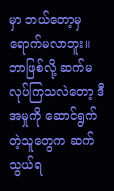မှာ ဘယ်တော့မှ ရောက်မလာဘူး။ ဘာဖြစ်လို့ ဆက်မလုပ်ကြသလဲတော့ ဒီအမှုကို ဆောင်ရွက်တဲ့သူတွေက ဆက်သွယ်ရ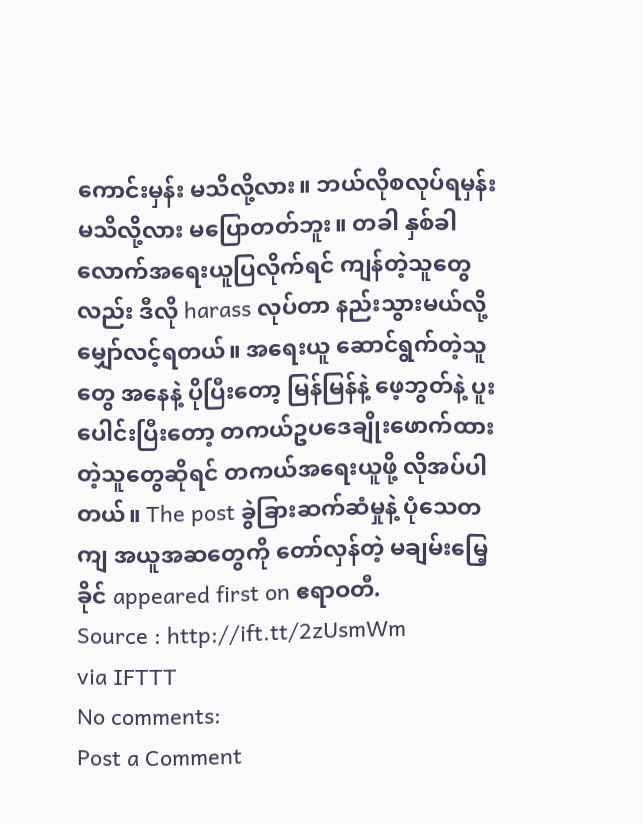ကောင်းမှန်း မသိလို့လား။ ဘယ်လိုစလုပ်ရမှန်းမသိလို့လား မပြောတတ်ဘူး။ တခါ နှစ်ခါလောက်အရေးယူပြလိုက်ရင် ကျန်တဲ့သူတွေလည်း ဒီလို harass လုပ်တာ နည်းသွားမယ်လို့ မျှော်လင့်ရတယ်။ အရေးယူ ဆောင်ရွက်တဲ့သူတွေ အနေနဲ့ ပိုပြီးတော့ မြန်မြန်နဲ့ ဖေ့ဘွတ်နဲ့ ပူးပေါင်းပြီးတော့ တကယ်ဥပဒေချိုးဖောက်ထားတဲ့သူတွေဆိုရင် တကယ်အရေးယူဖို့ လိုအပ်ပါတယ်။ The post ခွဲခြားဆက်ဆံမှုနဲ့ ပုံသေတကျ အယူအဆတွေကို တော်လှန်တဲ့ မချမ်းမြေ့ခိုင် appeared first on ဧရာဝတီ.
Source : http://ift.tt/2zUsmWm
via IFTTT
No comments:
Post a Comment